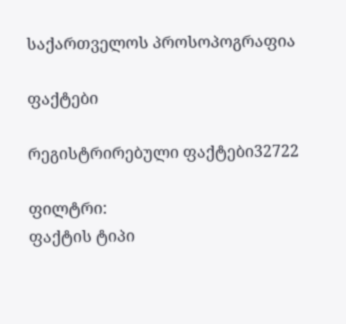საქართველოს პროსოპოგრაფია

ფაქტები

რეგისტრირებული ფაქტები32722

ფილტრი:
ფაქტის ტიპი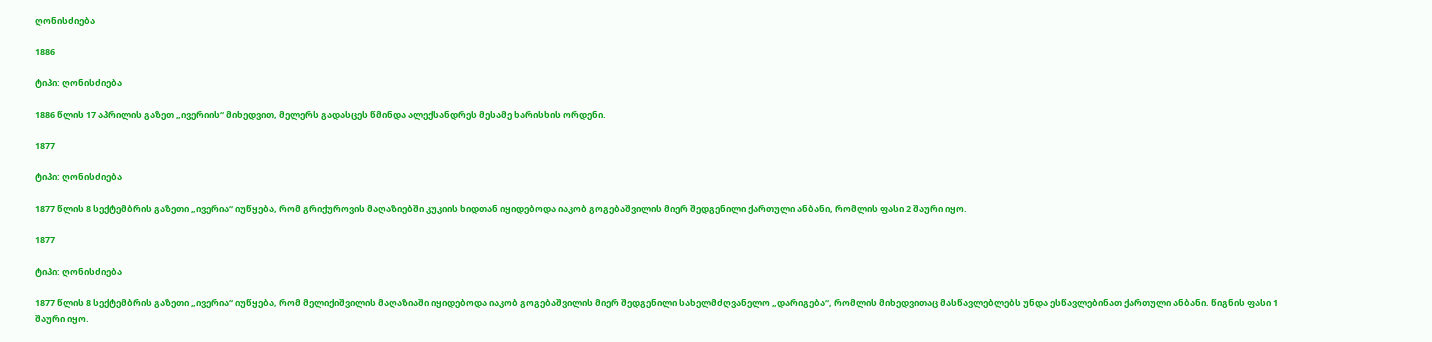ღონისძიება

1886

ტიპი: ღონისძიება

1886 წლის 17 აპრილის გაზეთ „ივერიის“ მიხედვით, მელერს გადასცეს წმინდა ალექსანდრეს მესამე ხარისხის ორდენი.

1877

ტიპი: ღონისძიება

1877 წლის 8 სექტემბრის გაზეთი „ივერია“ იუწყება, რომ გრიქუროვის მაღაზიებში კუკიის ხიდთან იყიდებოდა იაკობ გოგებაშვილის მიერ შედგენილი ქართული ანბანი, რომლის ფასი 2 შაური იყო.

1877

ტიპი: ღონისძიება

1877 წლის 8 სექტემბრის გაზეთი „ივერია“ იუწყება, რომ მელიქიშვილის მაღაზიაში იყიდებოდა იაკობ გოგებაშვილის მიერ შედგენილი სახელმძღვანელო „დარიგება“, რომლის მიხედვითაც მასწავლებლებს უნდა ესწავლებინათ ქართული ანბანი. წიგნის ფასი 1 შაური იყო.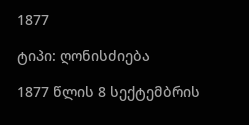1877

ტიპი: ღონისძიება

1877 წლის 8 სექტემბრის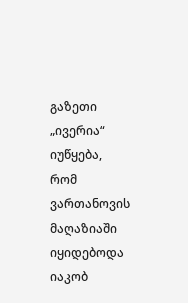გაზეთი „ივერია“ იუწყება, რომ ვართანოვის მაღაზიაში იყიდებოდა იაკობ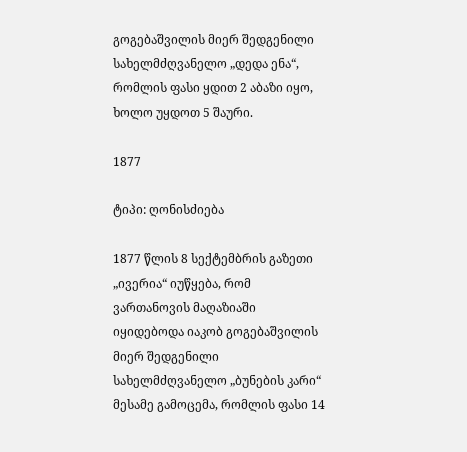გოგებაშვილის მიერ შედგენილი სახელმძღვანელო „დედა ენა“, რომლის ფასი ყდით 2 აბაზი იყო, ხოლო უყდოთ 5 შაური.

1877

ტიპი: ღონისძიება

1877 წლის 8 სექტემბრის გაზეთი „ივერია“ იუწყება, რომ ვართანოვის მაღაზიაში იყიდებოდა იაკობ გოგებაშვილის მიერ შედგენილი სახელმძღვანელო „ბუნების კარი“ მესამე გამოცემა, რომლის ფასი 14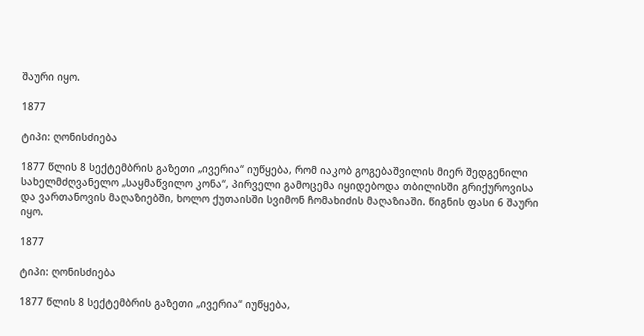შაური იყო.

1877

ტიპი: ღონისძიება

1877 წლის 8 სექტემბრის გაზეთი „ივერია“ იუწყება, რომ იაკობ გოგებაშვილის მიერ შედგენილი სახელმძღვანელო „საყმაწვილო კონა“, პირველი გამოცემა იყიდებოდა თბილისში გრიქუროვისა და ვართანოვის მაღაზიებში, ხოლო ქუთაისში სვიმონ ჩომახიძის მაღაზიაში. წიგნის ფასი 6 შაური იყო.

1877

ტიპი: ღონისძიება

1877 წლის 8 სექტემბრის გაზეთი „ივერია“ იუწყება,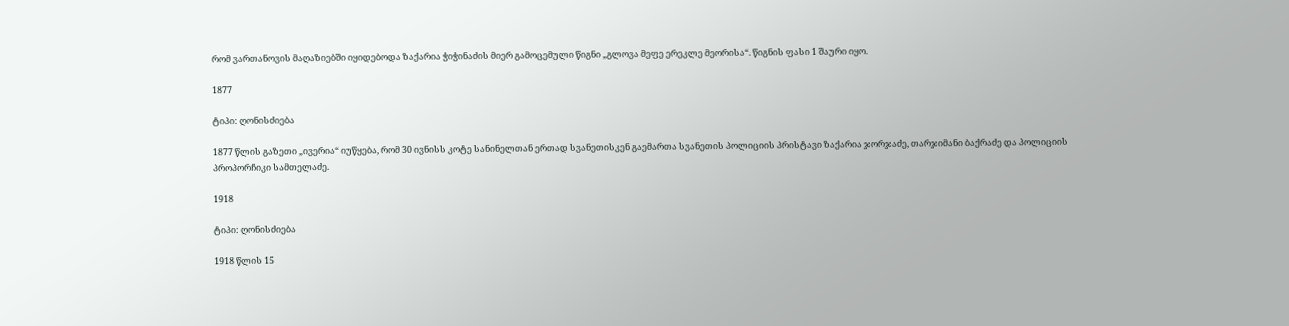რომ ვართანოვის მაღაზიებში იყიდებოდა ზაქარია ჭიჭინაძის მიერ გამოცემული წიგნი „გლოვა მეფე ერეკლე მეორისა“. წიგნის ფასი 1 შაური იყო.

1877

ტიპი: ღონისძიება

1877 წლის გაზეთი „ივერია“ იუწყება, რომ 30 ივნისს კოტე სანინელთან ერთად სვანეთისკენ გაემართა სვანეთის პოლიციის პრისტავი ზაქარია ჯორჯაძე, თარჯიმანი ბაქრაძე და პოლიციის პროპორჩიკი სამთელაძე.

1918

ტიპი: ღონისძიება

1918 წლის 15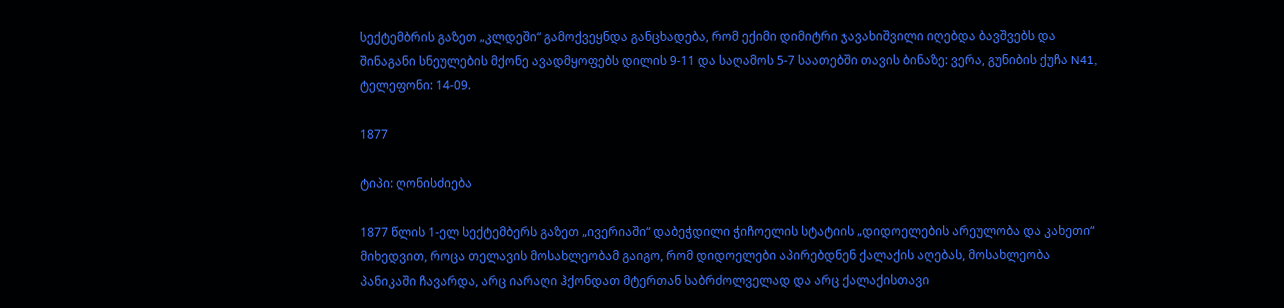სექტემბრის გაზეთ „კლდეში“ გამოქვეყნდა განცხადება, რომ ექიმი დიმიტრი ჯავახიშვილი იღებდა ბავშვებს და შინაგანი სნეულების მქონე ავადმყოფებს დილის 9-11 და საღამოს 5-7 საათებში თავის ბინაზე: ვერა, გუნიბის ქუჩა N41, ტელეფონი: 14-09.

1877

ტიპი: ღონისძიება

1877 წლის 1-ელ სექტემბერს გაზეთ „ივერიაში“ დაბეჭდილი ჭიჩოელის სტატიის „დიდოელების არეულობა და კახეთი“ მიხედვით, როცა თელავის მოსახლეობამ გაიგო, რომ დიდოელები აპირებდნენ ქალაქის აღებას, მოსახლეობა პანიკაში ჩავარდა, არც იარაღი ჰქონდათ მტერთან საბრძოლველად და არც ქალაქისთავი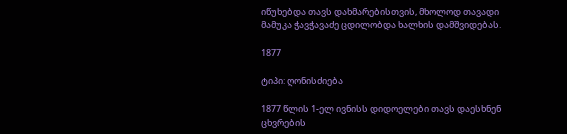იწუხებდა თავს დახმარებისთვის, მხოლოდ თავადი მამუკა ჭავჭავაძე ცდილობდა ხალხის დამშვიდებას.

1877

ტიპი: ღონისძიება

1877 წლის 1-ელ ივნისს დიდოელები თავს დაესხნენ ცხვრების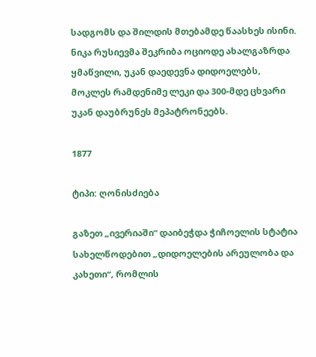სადგომს და შილდის მთებამდე წაასხეს ისინი. ნიკა რუსიევმა შეკრიბა ოციოდე ახალგაზრდა ყმაწვილი, უკან დაედევნა დიდოელებს, მოკლეს რამდენიმე ლეკი და 300-მდე ცხვარი უკან დაუბრუნეს მეპატრონეებს.

1877

ტიპი: ღონისძიება

გაზეთ „ივერიაში“ დაიბეჭდა ჭიჩოელის სტატია სახელწოდებით „დიდოელების არეულობა და კახეთი“, რომლის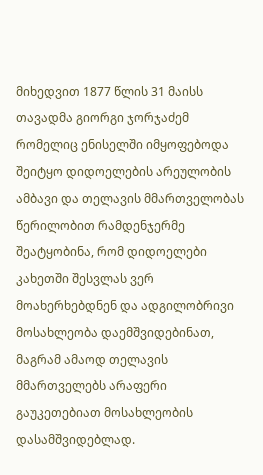მიხედვით 1877 წლის 31 მაისს თავადმა გიორგი ჯორჯაძემ რომელიც ენისელში იმყოფებოდა შეიტყო დიდოელების არეულობის ამბავი და თელავის მმართველობას წერილობით რამდენჯერმე შეატყობინა, რომ დიდოელები კახეთში შესვლას ვერ მოახერხებდნენ და ადგილობრივი მოსახლეობა დაემშვიდებინათ, მაგრამ ამაოდ თელავის მმართველებს არაფერი გაუკეთებიათ მოსახლეობის დასამშვიდებლად.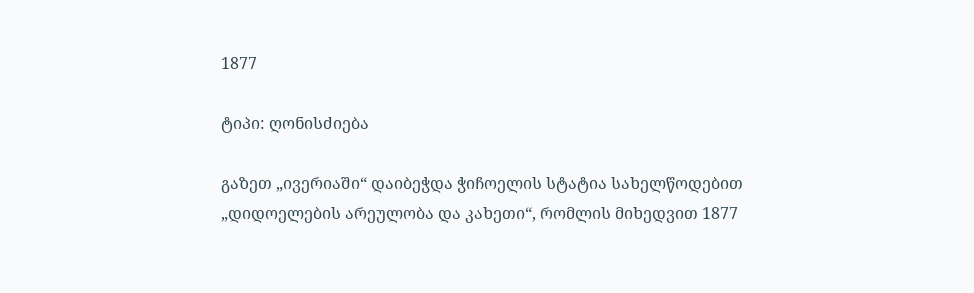1877

ტიპი: ღონისძიება

გაზეთ „ივერიაში“ დაიბეჭდა ჭიჩოელის სტატია სახელწოდებით „დიდოელების არეულობა და კახეთი“, რომლის მიხედვით 1877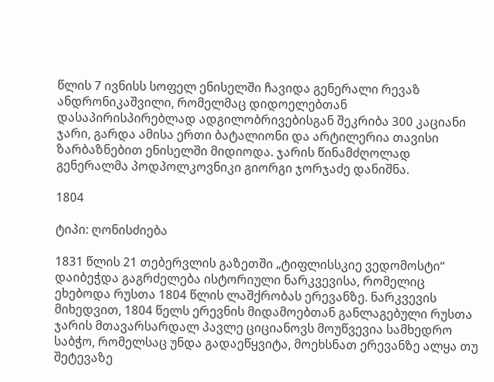წლის 7 ივნისს სოფელ ენისელში ჩავიდა გენერალი რევაზ ანდრონიკაშვილი, რომელმაც დიდოელებთან დასაპირისპირებლად ადგილობრივებისგან შეკრიბა 300 კაციანი ჯარი, გარდა ამისა ერთი ბატალიონი და არტილერია თავისი ზარბაზნებით ენისელში მიდიოდა. ჯარის წინამძღოლად გენერალმა პოდპოლკოვნიკი გიორგი ჯორჯაძე დანიშნა.

1804

ტიპი: ღონისძიება

1831 წლის 21 თებერვლის გაზეთში „ტიფლისსკიე ვედომოსტი“ დაიბეჭდა გაგრძელება ისტორიული ნარკვევისა, რომელიც ეხებოდა რუსთა 1804 წლის ლაშქრობას ერევანზე. ნარკვევის მიხედვით, 1804 წელს ერევნის მიდამოებთან განლაგებული რუსთა ჯარის მთავარსარდალ პავლე ციციანოვს მოუწვევია სამხედრო საბჭო, რომელსაც უნდა გადაეწყვიტა, მოეხსნათ ერევანზე ალყა თუ შეტევაზე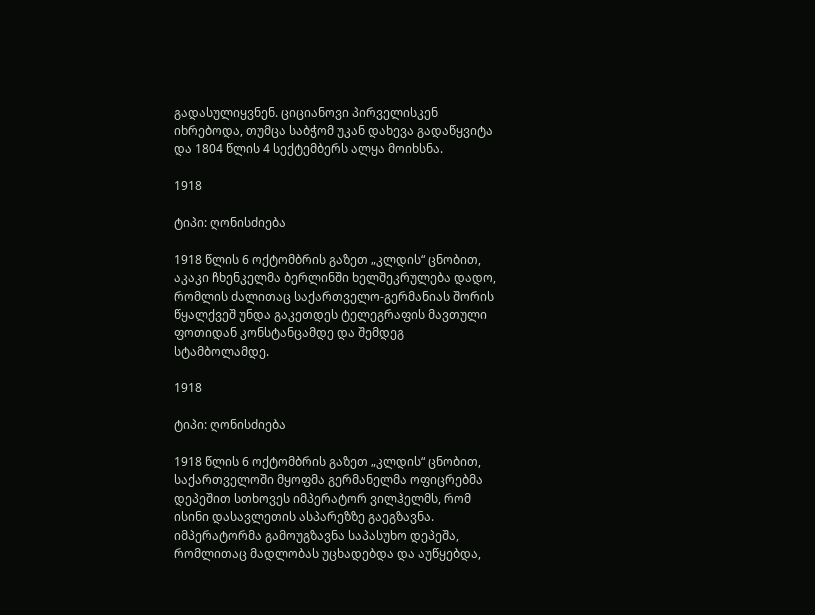გადასულიყვნენ. ციციანოვი პირველისკენ იხრებოდა, თუმცა საბჭომ უკან დახევა გადაწყვიტა და 1804 წლის 4 სექტემბერს ალყა მოიხსნა.

1918

ტიპი: ღონისძიება

1918 წლის 6 ოქტომბრის გაზეთ „კლდის“ ცნობით, აკაკი ჩხენკელმა ბერლინში ხელშეკრულება დადო, რომლის ძალითაც საქართველო-გერმანიას შორის წყალქვეშ უნდა გაკეთდეს ტელეგრაფის მავთული ფოთიდან კონსტანცამდე და შემდეგ სტამბოლამდე.

1918

ტიპი: ღონისძიება

1918 წლის 6 ოქტომბრის გაზეთ „კლდის“ ცნობით, საქართველოში მყოფმა გერმანელმა ოფიცრებმა დეპეშით სთხოვეს იმპერატორ ვილჰელმს, რომ ისინი დასავლეთის ასპარეზზე გაეგზავნა. იმპერატორმა გამოუგზავნა საპასუხო დეპეშა, რომლითაც მადლობას უცხადებდა და აუწყებდა,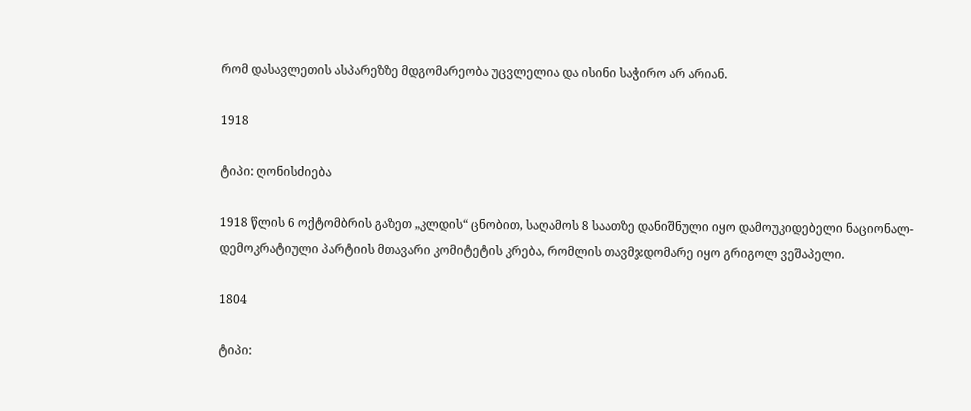რომ დასავლეთის ასპარეზზე მდგომარეობა უცვლელია და ისინი საჭირო არ არიან.

1918

ტიპი: ღონისძიება

1918 წლის 6 ოქტომბრის გაზეთ „კლდის“ ცნობით, საღამოს 8 საათზე დანიშნული იყო დამოუკიდებელი ნაციონალ-დემოკრატიული პარტიის მთავარი კომიტეტის კრება, რომლის თავმჯდომარე იყო გრიგოლ ვეშაპელი.

1804

ტიპი: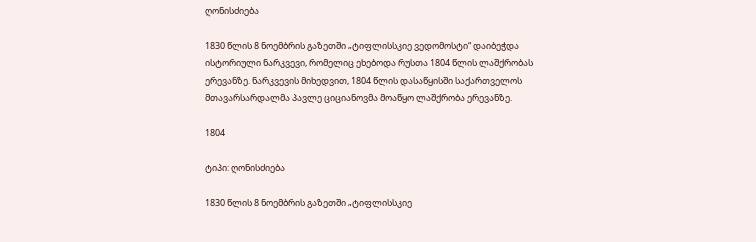ღონისძიება

1830 წლის 8 ნოემბრის გაზეთში „ტიფლისსკიე ვედომოსტი“ დაიბეჭდა ისტორიული ნარკვევი, რომელიც ეხებოდა რუსთა 1804 წლის ლაშქრობას ერევანზე. ნარკვევის მიხედვით, 1804 წლის დასაწყისში საქართველოს მთავარსარდალმა პავლე ციციანოვმა მოაწყო ლაშქრობა ერევანზე.

1804

ტიპი: ღონისძიება

1830 წლის 8 ნოემბრის გაზეთში „ტიფლისსკიე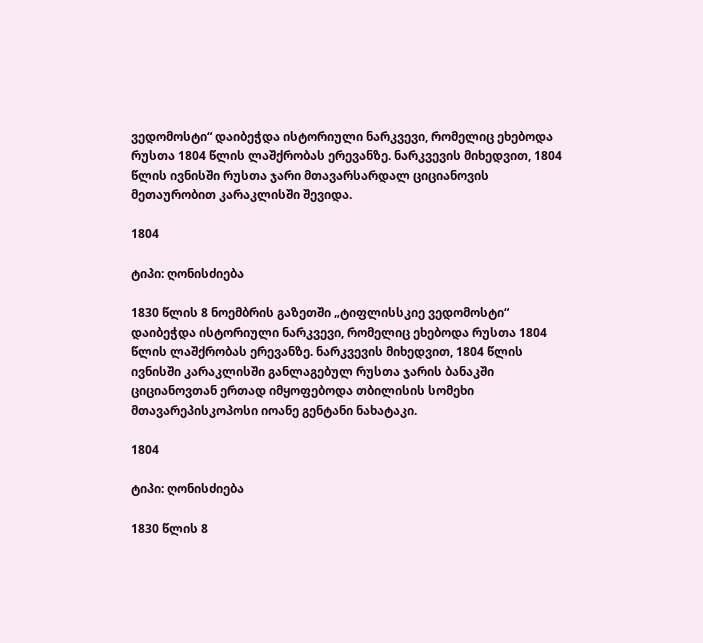ვედომოსტი“ დაიბეჭდა ისტორიული ნარკვევი, რომელიც ეხებოდა რუსთა 1804 წლის ლაშქრობას ერევანზე. ნარკვევის მიხედვით, 1804 წლის ივნისში რუსთა ჯარი მთავარსარდალ ციციანოვის მეთაურობით კარაკლისში შევიდა.

1804

ტიპი: ღონისძიება

1830 წლის 8 ნოემბრის გაზეთში „ტიფლისსკიე ვედომოსტი“ დაიბეჭდა ისტორიული ნარკვევი, რომელიც ეხებოდა რუსთა 1804 წლის ლაშქრობას ერევანზე. ნარკვევის მიხედვით, 1804 წლის ივნისში კარაკლისში განლაგებულ რუსთა ჯარის ბანაკში ციციანოვთან ერთად იმყოფებოდა თბილისის სომეხი მთავარეპისკოპოსი იოანე გენტანი ნახატაკი.

1804

ტიპი: ღონისძიება

1830 წლის 8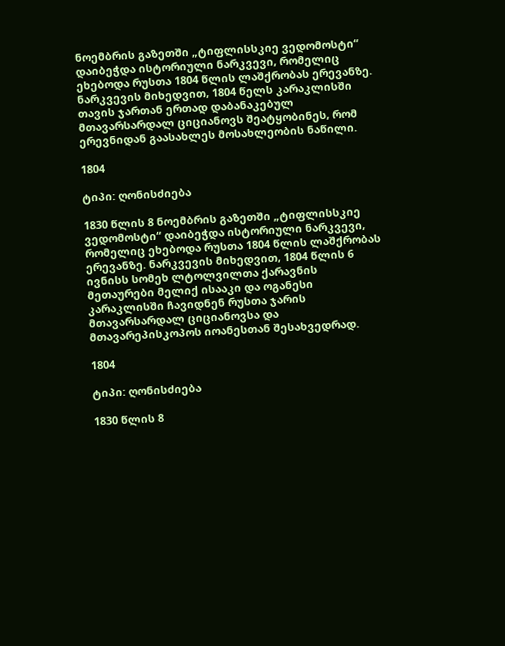ნოემბრის გაზეთში „ტიფლისსკიე ვედომოსტი“ დაიბეჭდა ისტორიული ნარკვევი, რომელიც ეხებოდა რუსთა 1804 წლის ლაშქრობას ერევანზე. ნარკვევის მიხედვით, 1804 წელს კარაკლისში თავის ჯართან ერთად დაბანაკებულ მთავარსარდალ ციციანოვს შეატყობინეს, რომ ერევნიდან გაასახლეს მოსახლეობის ნაწილი.

1804

ტიპი: ღონისძიება

1830 წლის 8 ნოემბრის გაზეთში „ტიფლისსკიე ვედომოსტი“ დაიბეჭდა ისტორიული ნარკვევი, რომელიც ეხებოდა რუსთა 1804 წლის ლაშქრობას ერევანზე. ნარკვევის მიხედვით, 1804 წლის 6 ივნისს სომეხ ლტოლვილთა ქარავნის მეთაურები მელიქ ისააკი და ოგანესი კარაკლისში ჩავიდნენ რუსთა ჯარის მთავარსარდალ ციციანოვსა და მთავარეპისკოპოს იოანესთან შესახვედრად.

1804

ტიპი: ღონისძიება

1830 წლის 8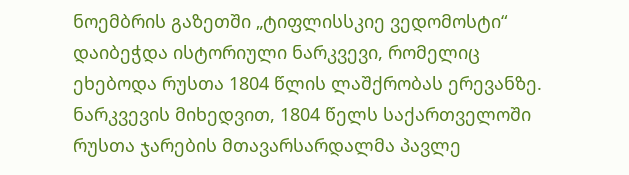ნოემბრის გაზეთში „ტიფლისსკიე ვედომოსტი“ დაიბეჭდა ისტორიული ნარკვევი, რომელიც ეხებოდა რუსთა 1804 წლის ლაშქრობას ერევანზე. ნარკვევის მიხედვით, 1804 წელს საქართველოში რუსთა ჯარების მთავარსარდალმა პავლე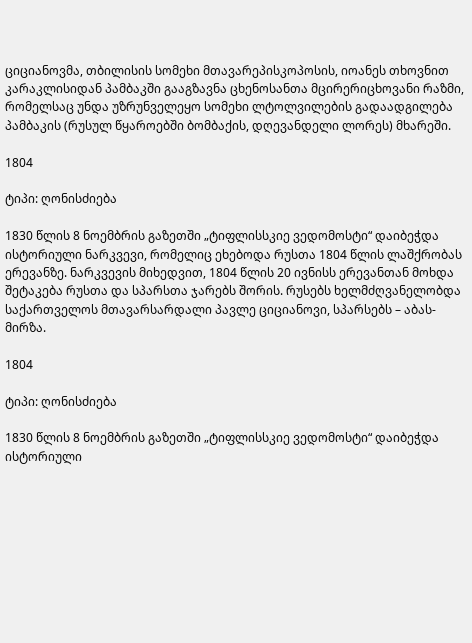ციციანოვმა, თბილისის სომეხი მთავარეპისკოპოსის, იოანეს თხოვნით კარაკლისიდან პამბაკში გააგზავნა ცხენოსანთა მცირერიცხოვანი რაზმი, რომელსაც უნდა უზრუნველეყო სომეხი ლტოლვილების გადაადგილება პამბაკის (რუსულ წყაროებში ბომბაქის, დღევანდელი ლორეს) მხარეში.

1804

ტიპი: ღონისძიება

1830 წლის 8 ნოემბრის გაზეთში „ტიფლისსკიე ვედომოსტი“ დაიბეჭდა ისტორიული ნარკვევი, რომელიც ეხებოდა რუსთა 1804 წლის ლაშქრობას ერევანზე. ნარკვევის მიხედვით, 1804 წლის 20 ივნისს ერევანთან მოხდა შეტაკება რუსთა და სპარსთა ჯარებს შორის. რუსებს ხელმძღვანელობდა საქართველოს მთავარსარდალი პავლე ციციანოვი, სპარსებს – აბას-მირზა.

1804

ტიპი: ღონისძიება

1830 წლის 8 ნოემბრის გაზეთში „ტიფლისსკიე ვედომოსტი“ დაიბეჭდა ისტორიული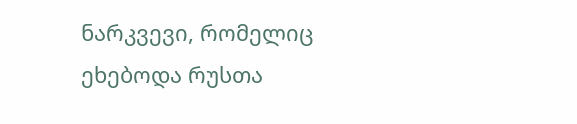ნარკვევი, რომელიც ეხებოდა რუსთა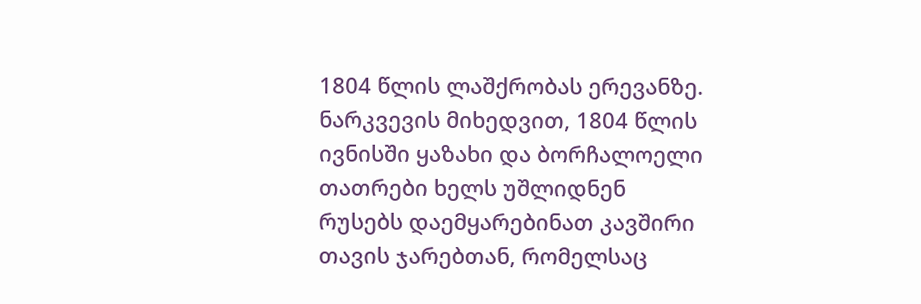1804 წლის ლაშქრობას ერევანზე. ნარკვევის მიხედვით, 1804 წლის ივნისში ყაზახი და ბორჩალოელი თათრები ხელს უშლიდნენ რუსებს დაემყარებინათ კავშირი თავის ჯარებთან, რომელსაც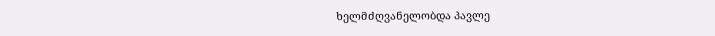ხელმძღვანელობდა პავლე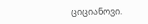ციციანოვი.